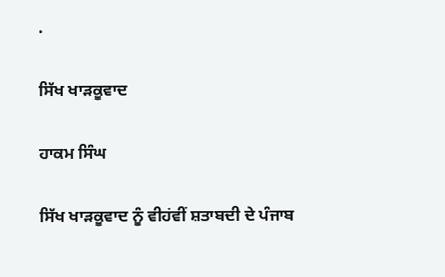.

ਸਿੱਖ ਖਾੜਕੂਵਾਦ

ਹਾਕਮ ਸਿੰਘ

ਸਿੱਖ ਖਾੜਕੂਵਾਦ ਨੂੰ ਵੀਹਂਵੀਂ ਸ਼ਤਾਬਦੀ ਦੇ ਪੰਜਾਬ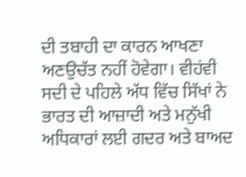ਦੀ ਤਬਾਹੀ ਦਾ ਕਾਰਨ ਆਖਣਾ ਅਣਉਚੱਤ ਨਹੀਂ ਹੋਵੇਗਾ। ਵੀਹਂਵੀ ਸਦੀ ਦੇ ਪਹਿਲੇ ਅੱਧ ਵਿੱਚ ਸਿੱਖਾਂ ਨੇ ਭਾਰਤ ਦੀ ਆਜ਼ਾਦੀ ਅਤੇ ਮਨੁੱਖੀ ਅਧਿਕਾਰਾਂ ਲਈ ਗਦਰ ਅਤੇ ਬਾਅਦ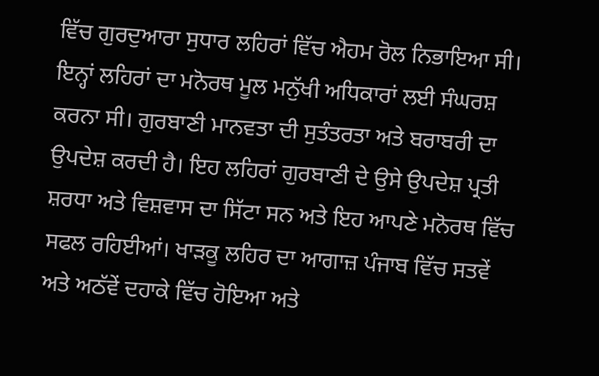ਵਿੱਚ ਗੁਰਦੁਆਰਾ ਸੁਧਾਰ ਲਹਿਰਾਂ ਵਿੱਚ ਐਹਮ ਰੋਲ ਨਿਭਾਇਆ ਸੀ। ਇਨ੍ਹਾਂ ਲਹਿਰਾਂ ਦਾ ਮਨੋਰਥ ਮੂਲ ਮਨੁੱਖੀ ਅਧਿਕਾਰਾਂ ਲਈ ਸੰਘਰਸ਼ ਕਰਨਾ ਸੀ। ਗੁਰਬਾਣੀ ਮਾਨਵਤਾ ਦੀ ਸੁਤੰਤਰਤਾ ਅਤੇ ਬਰਾਬਰੀ ਦਾ ਉਪਦੇਸ਼ ਕਰਦੀ ਹੈ। ਇਹ ਲਹਿਰਾਂ ਗੁਰਬਾਣੀ ਦੇ ਉਸੇ ਉਪਦੇਸ਼ ਪ੍ਰਤੀ ਸ਼ਰਧਾ ਅਤੇ ਵਿਸ਼ਵਾਸ ਦਾ ਸਿੱਟਾ ਸਨ ਅਤੇ ਇਹ ਆਪਣੇ ਮਨੋਰਥ ਵਿੱਚ ਸਫਲ ਰਹਿਈਆਂ। ਖਾੜਕੂ ਲਹਿਰ ਦਾ ਆਗਾਜ਼ ਪੰਜਾਬ ਵਿੱਚ ਸਤਵੇਂ ਅਤੇ ਅਠੱਵੇਂ ਦਹਾਕੇ ਵਿੱਚ ਹੋਇਆ ਅਤੇ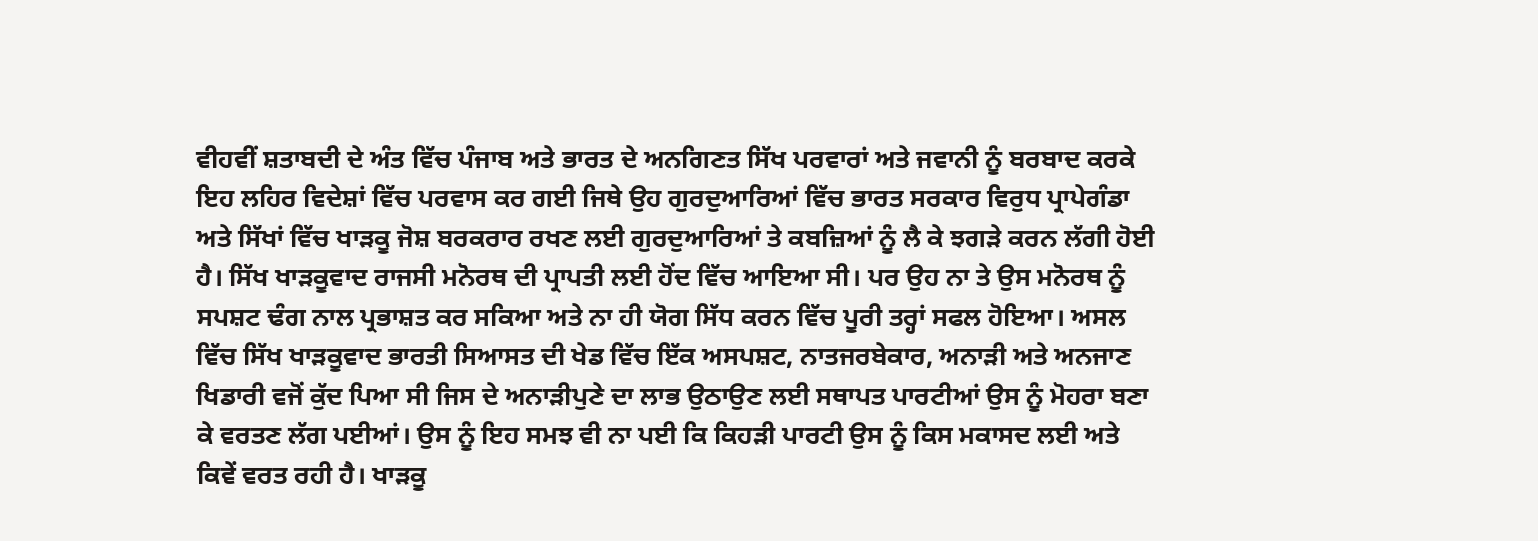ਵੀਹਵੀਂ ਸ਼ਤਾਬਦੀ ਦੇ ਅੰਤ ਵਿੱਚ ਪੰਜਾਬ ਅਤੇ ਭਾਰਤ ਦੇ ਅਨਗਿਣਤ ਸਿੱਖ ਪਰਵਾਰਾਂ ਅਤੇ ਜਵਾਨੀ ਨੂੰ ਬਰਬਾਦ ਕਰਕੇ ਇਹ ਲਹਿਰ ਵਿਦੇਸ਼ਾਂ ਵਿੱਚ ਪਰਵਾਸ ਕਰ ਗਈ ਜਿਥੇ ਉਹ ਗੁਰਦੁਆਰਿਆਂ ਵਿੱਚ ਭਾਰਤ ਸਰਕਾਰ ਵਿਰੁਧ ਪ੍ਰਾਪੇਗੰਡਾ ਅਤੇ ਸਿੱਖਾਂ ਵਿੱਚ ਖਾੜਕੂ ਜੋਸ਼ ਬਰਕਰਾਰ ਰਖਣ ਲਈ ਗੁਰਦੁਆਰਿਆਂ ਤੇ ਕਬਜ਼ਿਆਂ ਨੂੰ ਲੈ ਕੇ ਝਗੜੇ ਕਰਨ ਲੱਗੀ ਹੋਈ ਹੈ। ਸਿੱਖ ਖਾੜਕੂਵਾਦ ਰਾਜਸੀ ਮਨੋਰਥ ਦੀ ਪ੍ਰਾਪਤੀ ਲਈ ਹੋਂਦ ਵਿੱਚ ਆਇਆ ਸੀ। ਪਰ ਉਹ ਨਾ ਤੇ ਉਸ ਮਨੋਰਥ ਨੂੰ ਸਪਸ਼ਟ ਢੰਗ ਨਾਲ ਪ੍ਰਭਾਸ਼ਤ ਕਰ ਸਕਿਆ ਅਤੇ ਨਾ ਹੀ ਯੋਗ ਸਿੱਧ ਕਰਨ ਵਿੱਚ ਪੂਰੀ ਤਰ੍ਹਾਂ ਸਫਲ ਹੋਇਆ। ਅਸਲ ਵਿੱਚ ਸਿੱਖ ਖਾੜਕੂਵਾਦ ਭਾਰਤੀ ਸਿਆਸਤ ਦੀ ਖੇਡ ਵਿੱਚ ਇੱਕ ਅਸਪਸ਼ਟ, ਨਾਤਜਰਬੇਕਾਰ, ਅਨਾੜੀ ਅਤੇ ਅਨਜਾਣ ਖਿਡਾਰੀ ਵਜੋਂ ਕੁੱਦ ਪਿਆ ਸੀ ਜਿਸ ਦੇ ਅਨਾੜੀਪੁਣੇ ਦਾ ਲਾਭ ਉਠਾਉਣ ਲਈ ਸਥਾਪਤ ਪਾਰਟੀਆਂ ਉਸ ਨੂੰ ਮੋਹਰਾ ਬਣਾ ਕੇ ਵਰਤਣ ਲੱਗ ਪਈਆਂ। ਉਸ ਨੂੰ ਇਹ ਸਮਝ ਵੀ ਨਾ ਪਈ ਕਿ ਕਿਹੜੀ ਪਾਰਟੀ ਉਸ ਨੂੰ ਕਿਸ ਮਕਾਸਦ ਲਈ ਅਤੇ ਕਿਵੇਂ ਵਰਤ ਰਹੀ ਹੈ। ਖਾੜਕੂ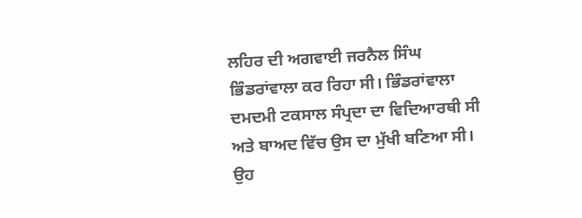ਲਹਿਰ ਦੀ ਅਗਵਾਈ ਜਰਨੈਲ ਸਿੰਘ ਭਿੰਡਰਾਂਵਾਲਾ ਕਰ ਰਿਹਾ ਸੀ। ਭਿੰਡਰਾਂਵਾਲਾ ਦਮਦਮੀ ਟਕਸਾਲ ਸੰਪ੍ਰਦਾ ਦਾ ਵਿਦਿਆਰਥੀ ਸੀ ਅਤੇ ਬਾਅਦ ਵਿੱਚ ਉਸ ਦਾ ਮੁੱਖੀ ਬਣਿਆ ਸੀ। ਉਹ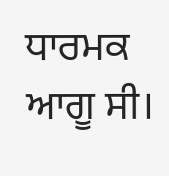ਧਾਰਮਕ ਆਗੂ ਸੀ।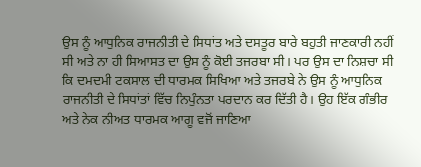ਉਸ ਨੂੰ ਆਧੁਨਿਕ ਰਾਜਨੀਤੀ ਦੇ ਸਿਧਾਂਤ ਅਤੇ ਦਸਤੂਰ ਬਾਰੇ ਬਹੁਤੀ ਜਾਣਕਾਰੀ ਨਹੀਂ ਸੀ ਅਤੇ ਨਾ ਹੀ ਸਿਆਸਤ ਦਾ ਉਸ ਨੂੰ ਕੋਈ ਤਜਰਬਾ ਸੀ। ਪਰ ਉਸ ਦਾ ਨਿਸ਼ਚਾ ਸੀ ਕਿ ਦਮਦਮੀ ਟਕਸਾਲ ਦੀ ਧਾਰਮਕ ਸਿਖਿਆ ਅਤੇ ਤਜਰਬੇ ਨੇ ਉਸ ਨੂੰ ਆਧੁਨਿਕ ਰਾਜਨੀਤੀ ਦੇ ਸਿਧਾਂਤਾਂ ਵਿੱਚ ਨਿਪੁੰਨਤਾ ਪਰਦਾਨ ਕਰ ਦਿੱਤੀ ਹੈ। ਉਹ ਇੱਕ ਗੰਭੀਰ ਅਤੇ ਨੇਕ ਨੀਅਤ ਧਾਰਮਕ ਆਗੂ ਵਜੋਂ ਜਾਣਿਆ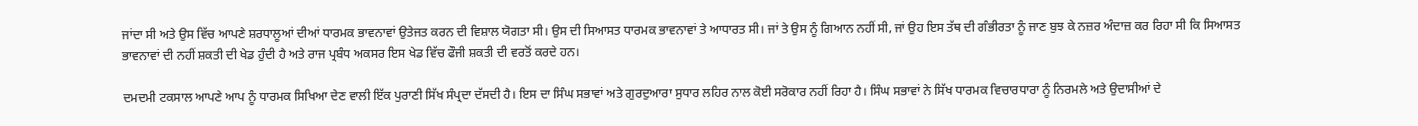ਜਾਂਦਾ ਸੀ ਅਤੇ ਉਸ ਵਿੱਚ ਆਪਣੇ ਸ਼ਰਧਾਲੂਆਂ ਦੀਆਂ ਧਾਰਮਕ ਭਾਵਨਾਵਾਂ ਉਤੇਜਤ ਕਰਨ ਦੀ ਵਿਸ਼ਾਲ ਯੋਗਤਾ ਸੀ। ਉਸ ਦੀ ਸਿਆਸਤ ਧਾਰਮਕ ਭਾਵਨਾਵਾਂ ਤੇ ਆਧਾਰਤ ਸੀ। ਜਾਂ ਤੇ ਉਸ ਨੂੰ ਗਿਆਨ ਨਹੀਂ ਸੀ, ਜਾਂ ਉਹ ਇਸ ਤੱਥ ਦੀ ਗੰਭੀਰਤਾ ਨੂੰ ਜਾਣ ਬੁਝ ਕੇ ਨਜ਼ਰ ਅੰਦਾਜ਼ ਕਰ ਰਿਹਾ ਸੀ ਕਿ ਸਿਆਸਤ ਭਾਵਨਾਵਾਂ ਦੀ ਨਹੀਂ ਸ਼ਕਤੀ ਦੀ ਖੇਡ ਹੁੰਦੀ ਹੈ ਅਤੇ ਰਾਜ ਪ੍ਰਬੰਧ ਅਕਸਰ ਇਸ ਖੇਡ ਵਿੱਚ ਫੌਜੀ ਸ਼ਕਤੀ ਦੀ ਵਰਤੋਂ ਕਰਦੇ ਹਨ।

ਦਮਦਮੀ ਟਕਸਾਲ ਆਪਣੇ ਆਪ ਨੂੰ ਧਾਰਮਕ ਸਿਖਿਆ ਦੇਣ ਵਾਲੀ ਇੱਕ ਪੁਰਾਣੀ ਸਿੱਖ ਸੰਪ੍ਰਦਾ ਦੱਸਦੀ ਹੈ। ਇਸ ਦਾ ਸਿੰਘ ਸਭਾਵਾਂ ਅਤੇ ਗੁਰਦੁਆਰਾ ਸੁਧਾਰ ਲਹਿਰ ਨਾਲ ਕੋਈ ਸਰੋਕਾਰ ਨਹੀਂ ਰਿਹਾ ਹੈ। ਸਿੰਘ ਸਭਾਵਾਂ ਨੇ ਸਿੱਖ ਧਾਰਮਕ ਵਿਚਾਰਧਾਰਾ ਨੂੰ ਨਿਰਮਲੇ ਅਤੇ ਉਦਾਸੀਆਂ ਦੇ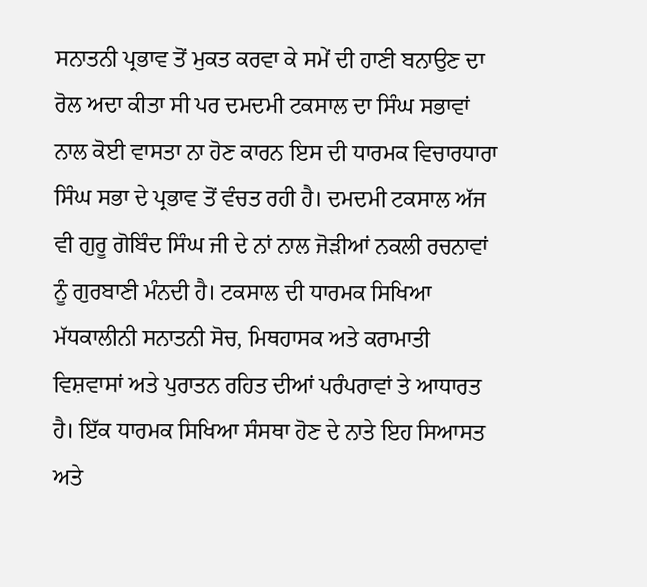ਸਨਾਤਨੀ ਪ੍ਰਭਾਵ ਤੋਂ ਮੁਕਤ ਕਰਵਾ ਕੇ ਸਮੇਂ ਦੀ ਹਾਣੀ ਬਨਾਉਣ ਦਾ ਰੋਲ ਅਦਾ ਕੀਤਾ ਸੀ ਪਰ ਦਮਦਮੀ ਟਕਸਾਲ ਦਾ ਸਿੰਘ ਸਭਾਵਾਂ ਨਾਲ ਕੋਈ ਵਾਸਤਾ ਨਾ ਹੋਣ ਕਾਰਨ ਇਸ ਦੀ ਧਾਰਮਕ ਵਿਚਾਰਧਾਰਾ ਸਿੰਘ ਸਭਾ ਦੇ ਪ੍ਰਭਾਵ ਤੋਂ ਵੰਚਤ ਰਹੀ ਹੈ। ਦਮਦਮੀ ਟਕਸਾਲ ਅੱਜ ਵੀ ਗੁਰੂ ਗੋਬਿੰਦ ਸਿੰਘ ਜੀ ਦੇ ਨਾਂ ਨਾਲ ਜੋੜੀਆਂ ਨਕਲੀ ਰਚਨਾਵਾਂ ਨੂੰ ਗੁਰਬਾਣੀ ਮੰਨਦੀ ਹੈ। ਟਕਸਾਲ ਦੀ ਧਾਰਮਕ ਸਿਖਿਆ ਮੱਧਕਾਲੀਨੀ ਸਨਾਤਨੀ ਸੋਚ, ਮਿਥਹਾਸਕ ਅਤੇ ਕਰਾਮਾਤੀ ਵਿਸ਼ਵਾਸਾਂ ਅਤੇ ਪੁਰਾਤਨ ਰਹਿਤ ਦੀਆਂ ਪਰੰਪਰਾਵਾਂ ਤੇ ਆਧਾਰਤ ਹੈ। ਇੱਕ ਧਾਰਮਕ ਸਿਖਿਆ ਸੰਸਥਾ ਹੋਣ ਦੇ ਨਾਤੇ ਇਹ ਸਿਆਸਤ ਅਤੇ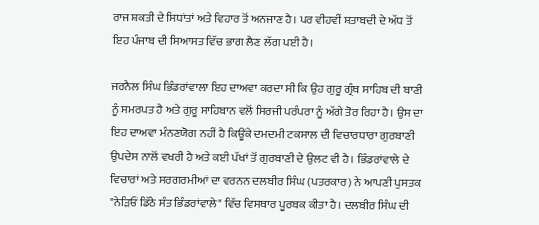ਰਾਜ ਸ਼ਕਤੀ ਦੇ ਸਿਧਾਂਤਾਂ ਅਤੇ ਵਿਹਾਰ ਤੋਂ ਅਨਜਾਣ ਹੈ। ਪਰ ਵੀਹਵੀਂ ਸ਼ਤਾਬਦੀ ਦੇ ਅੱਧ ਤੋਂ ਇਹ ਪੰਜਾਬ ਦੀ ਸਿਆਸਤ ਵਿੱਚ ਭਾਗ ਲੈਣ ਲੱਗ ਪਈ ਹੈ।

ਜਰਨੈਲ ਸਿੰਘ ਭਿੰਡਰਾਂਵਾਲਾ ਇਹ ਦਾਅਵਾ ਕਰਦਾ ਸੀ ਕਿ ਉਹ ਗੁਰੂ ਗ੍ਰੰਥ ਸਾਹਿਬ ਦੀ ਬਾਣੀ ਨੂੰ ਸਮਰਪਤ ਹੈ ਅਤੇ ਗੁਰੂ ਸਾਹਿਬਾਨ ਵਲੋਂ ਸਿਰਜੀ ਪਰੰਪਰਾ ਨੂੰ ਅੱਗੇ ਤੋਰ ਰਿਹਾ ਹੈ। ਉਸ ਦਾ ਇਹ ਦਾਅਵਾ ਮੰਨਣਯੋਗ ਨਹੀਂ ਹੈ ਕਿਊਂਕੇ ਦਮਦਮੀ ਟਕਸਾਲ ਦੀ ਵਿਚਾਰਧਾਰਾ ਗੁਰਬਾਣੀ ਉਪਦੇਸ ਨਾਲੋਂ ਵਖਰੀ ਹੈ ਅਤੇ ਕਈ ਪੱਖਾਂ ਤੋਂ ਗੁਰਬਾਣੀ ਦੇ ਉਲਟ ਵੀ ਹੈ। ਭਿੰਡਰਾਂਵਾਲੇ ਦੇ ਵਿਚਾਰਾਂ ਅਤੇ ਸਰਗਰਮੀਆਂ ਦਾ ਵਰਨਨ ਦਲਬੀਰ ਸਿੰਘ (ਪਤਰਕਾਰ) ਨੇ ਆਪਣੀ ਪੁਸਤਕ "ਨੇੜਿਓਂ ਡਿੱਠੇ ਸੰਤ ਭਿੰਡਰਾਂਵਾਲੇ" ਵਿੱਚ ਵਿਸਥਾਰ ਪੂਰਬਕ ਕੀਤਾ ਹੈ। ਦਲਬੀਰ ਸਿੰਘ ਦੀ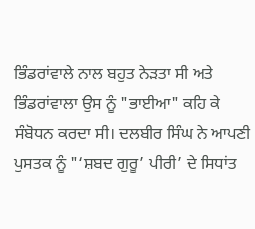ਭਿੰਡਰਾਂਵਾਲੇ ਨਾਲ ਬਹੁਤ ਨੇੜਤਾ ਸੀ ਅਤੇ ਭਿੰਡਰਾਂਵਾਲਾ ਉਸ ਨੂੰ "ਭਾਈਆ" ਕਹਿ ਕੇ ਸੰਬੋਧਨ ਕਰਦਾ ਸੀ। ਦਲਬੀਰ ਸਿੰਘ ਨੇ ਆਪਣੀ ਪੁਸਤਕ ਨੂੰ "‘ਸ਼ਬਦ ਗੁਰੂ’ ਪੀਰੀ’ ਦੇ ਸਿਧਾਂਤ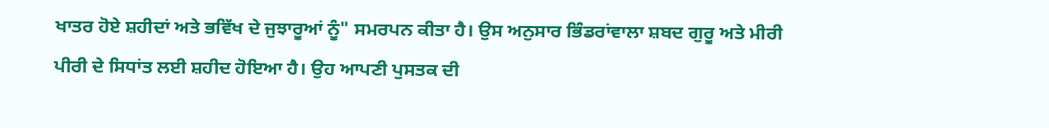ਖਾਤਰ ਹੋਏ ਸ਼ਹੀਦਾਂ ਅਤੇ ਭਵਿੱਖ ਦੇ ਜੁਝਾਰੂਆਂ ਨੂੰ" ਸਮਰਪਨ ਕੀਤਾ ਹੈ। ਉਸ ਅਨੁਸਾਰ ਭਿੰਡਰਾਂਵਾਲਾ ਸ਼ਬਦ ਗੁਰੂ ਅਤੇ ਮੀਰੀ ਪੀਰੀ ਦੇ ਸਿਧਾਂਤ ਲਈ ਸ਼ਹੀਦ ਹੋਇਆ ਹੈ। ਉਹ ਆਪਣੀ ਪੁਸਤਕ ਦੀ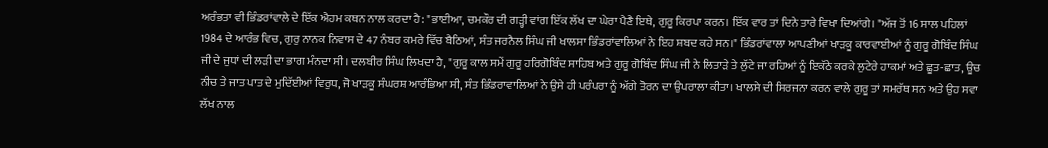ਅਰੰਭਤਾ ਵੀ ਭਿੰਡਰਾਂਵਾਲੇ ਦੇ ਇੱਕ ਐਹਮ ਕਥਨ ਨਾਲ ਕਰਦਾ ਹੈ: "ਭਾਈਆ, ਚਮਕੌਰ ਦੀ ਗੜ੍ਹੀ ਵਾਂਗ ਇੱਕ ਲੱਖ ਦਾ ਘੇਰਾ ਪੈਣੈ ਇਥੇ, ਗੁਰੂ ਕਿਰਪਾ ਕਰਨ। ਇੱਕ ਵਾਰ ਤਾਂ ਦਿਨੇ ਤਾਰੇ ਵਿਖਾ ਦਿਆਂਗੇ। "ਅੱਜ ਤੋਂ 16 ਸਾਲ ਪਹਿਲਾਂ 1984 ਦੇ ਆਰੰਭ ਵਿਚ, ਗੁਰੁ ਨਾਨਕ ਨਿਵਾਸ ਦੇ 47 ਨੰਬਰ ਕਮਰੇ ਵਿੱਚ ਬੈਠਿਆਂ, ਸੰਤ ਜਰਨੈਲ ਸਿੰਘ ਜੀ ਖਾਲਸਾ ਭਿੰਡਰਾਂਵਾਲਿਆਂ ਨੇ ਇਹ ਸ਼ਬਦ ਕਹੇ ਸਨ।" ਭਿੰਡਰਾਂਵਾਲਾ ਆਪਣੀਆਂ ਖਾੜਕੂ ਕਾਰਵਾਈਆਂ ਨੂੰ ਗੁਰੂ ਗੋਬਿੰਦ ਸਿੰਘ ਜੀ ਦੇ ਜੁਧਾਂ ਦੀ ਲੜੀ ਦਾ ਭਾਗ ਮੰਨਦਾ ਸੀ। ਦਲਬੀਰ ਸਿੰਘ ਲਿਖਦਾ ਹੈ, "ਗੁਰੂ ਕਾਲ ਸਮੇਂ ਗੁਰੂ ਹਰਿਗੋਬਿੰਦ ਸਾਹਿਬ ਅਤੇ ਗੁਰੂ ਗੋਬਿੰਦ ਸਿੰਘ ਜੀ ਨੇ ਲਿਤਾੜੇ ਤੇ ਲੁੱਟੇ ਜਾ ਰਹਿਆਂ ਨੂੰ ਇਕੱਠੇ ਕਰਕੇ ਲੁਟੇਰੇ ਹਾਕਮਾਂ ਅਤੇ ਛੂਤ-ਛਾਤ, ਊਚ ਨੀਚ ਤੇ ਜਾਤ ਪਾਤ ਦੇ ਮੁਦਿੱਈਆਂ ਵਿਰੁਧ, ਜੋ ਖਾੜਕੂ ਸੰਘਰਸ਼ ਆਰੰਭਿਆ ਸੀ, ਸੰਤ ਭਿੰਡਰਾਵਾਲਿਆਂ ਨੇ ਉਸੇ ਹੀ ਪਰੰਪਰਾ ਨੂੰ ਅੱਗੇ ਤੋਰਨ ਦਾ ਉਪਰਾਲਾ ਕੀਤਾ। ਖਾਲਸੇ ਦੀ ਸਿਰਜਨਾ ਕਰਨ ਵਾਲੇ ਗੁਰੂ ਤਾਂ ਸਮਰੱਥ ਸਨ ਅਤੇ ਉਹ ਸਵਾ ਲੱਖ ਨਾਲ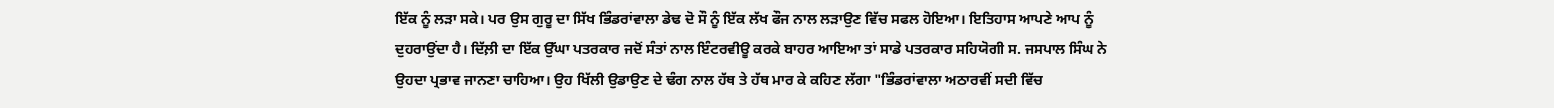ਇੱਕ ਨੂੰ ਲੜਾ ਸਕੇ। ਪਰ ਉਸ ਗੁਰੂ ਦਾ ਸਿੱਖ ਭਿੰਡਰਾਂਵਾਲਾ ਡੇਢ ਦੋ ਸੌ ਨੂੰ ਇੱਕ ਲੱਖ ਫੌਜ ਨਾਲ ਲੜਾਉਣ ਵਿੱਚ ਸਫਲ ਹੋਇਆ। ਇਤਿਹਾਸ ਆਪਣੇ ਆਪ ਨੂੰ ਦੁਹਰਾਉਂਦਾ ਹੈ। ਦਿੱਲ਼ੀ ਦਾ ਇੱਕ ਉੱਘਾ ਪਤਰਕਾਰ ਜਦੋਂ ਸੰਤਾਂ ਨਾਲ ਇੰਟਰਵੀਊ ਕਰਕੇ ਬਾਹਰ ਆਇਆ ਤਾਂ ਸਾਡੇ ਪਤਰਕਾਰ ਸਹਿਯੋਗੀ ਸ. ਜਸਪਾਲ ਸਿੰਘ ਨੇ ਉਹਦਾ ਪ੍ਰਭਾਵ ਜਾਨਣਾ ਚਾਹਿਆ। ਉਹ ਖਿੱਲੀ ਉਡਾਉਣ ਦੇ ਢੰਗ ਨਾਲ ਹੱਥ ਤੇ ਹੱਥ ਮਾਰ ਕੇ ਕਹਿਣ ਲੱਗਾ "ਭਿੰਡਰਾਂਵਾਲਾ ਅਠਾਰਵੀਂ ਸਦੀ ਵਿੱਚ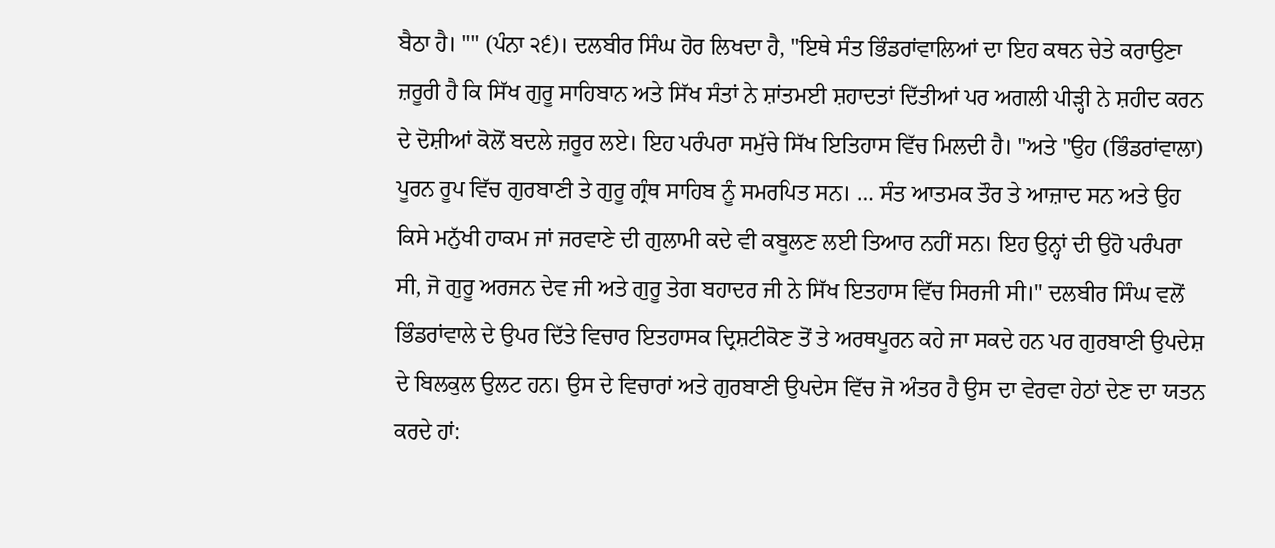ਬੈਠਾ ਹੈ। "" (ਪੰਨਾ ੨੬)। ਦਲਬੀਰ ਸਿੰਘ ਹੋਰ ਲਿਖਦਾ ਹੈ, "ਇਥੇ ਸੰਤ ਭਿੰਡਰਾਂਵਾਲਿਆਂ ਦਾ ਇਹ ਕਥਨ ਚੇਤੇ ਕਰਾਉਣਾ ਜ਼ਰੂਰੀ ਹੈ ਕਿ ਸਿੱਖ ਗੁਰੂ ਸਾਹਿਬਾਨ ਅਤੇ ਸਿੱਖ ਸੰਤਾਂ ਨੇ ਸ਼ਾਂਤਮਈ ਸ਼ਹਾਦਤਾਂ ਦਿੱਤੀਆਂ ਪਰ ਅਗਲੀ ਪੀੜ੍ਹੀ ਨੇ ਸ਼ਹੀਦ ਕਰਨ ਦੇ ਦੋਸ਼ੀਆਂ ਕੋਲੋਂ ਬਦਲੇ ਜ਼ਰੂਰ ਲਏ। ਇਹ ਪਰੰਪਰਾ ਸਮੁੱਚੇ ਸਿੱਖ ਇਤਿਹਾਸ ਵਿੱਚ ਮਿਲਦੀ ਹੈ। "ਅਤੇ "ਉਹ (ਭਿੰਡਰਾਂਵਾਲਾ) ਪੂਰਨ ਰੂਪ ਵਿੱਚ ਗੁਰਬਾਣੀ ਤੇ ਗੁਰੂ ਗ੍ਰੰਥ ਸਾਹਿਬ ਨੂੰ ਸਮਰਪਿਤ ਸਨ। … ਸੰਤ ਆਤਮਕ ਤੌਰ ਤੇ ਆਜ਼ਾਦ ਸਨ ਅਤੇ ਉਹ ਕਿਸੇ ਮਨੁੱਖੀ ਹਾਕਮ ਜਾਂ ਜਰਵਾਣੇ ਦੀ ਗੁਲਾਮੀ ਕਦੇ ਵੀ ਕਬੂਲਣ ਲਈ ਤਿਆਰ ਨਹੀਂ ਸਨ। ਇਹ ਉਨ੍ਹਾਂ ਦੀ ਉਹੋ ਪਰੰਪਰਾ ਸੀ, ਜੋ ਗੁਰੂ ਅਰਜਨ ਦੇਵ ਜੀ ਅਤੇ ਗੁਰੂ ਤੇਗ ਬਹਾਦਰ ਜੀ ਨੇ ਸਿੱਖ ਇਤਹਾਸ ਵਿੱਚ ਸਿਰਜੀ ਸੀ।" ਦਲਬੀਰ ਸਿੰਘ ਵਲੋਂ ਭਿੰਡਰਾਂਵਾਲੇ ਦੇ ਉਪਰ ਦਿੱਤੇ ਵਿਚਾਰ ਇਤਹਾਸਕ ਦ੍ਰਿਸ਼ਟੀਕੋਣ ਤੋਂ ਤੇ ਅਰਥਪੂਰਨ ਕਹੇ ਜਾ ਸਕਦੇ ਹਨ ਪਰ ਗੁਰਬਾਣੀ ਉਪਦੇਸ਼ ਦੇ ਬਿਲਕੁਲ ਉਲਟ ਹਨ। ਉਸ ਦੇ ਵਿਚਾਰਾਂ ਅਤੇ ਗੁਰਬਾਣੀ ਉਪਦੇਸ ਵਿੱਚ ਜੋ ਅੰਤਰ ਹੈ ਉਸ ਦਾ ਵੇਰਵਾ ਹੇਠਾਂ ਦੇਣ ਦਾ ਯਤਨ ਕਰਦੇ ਹਾਂ: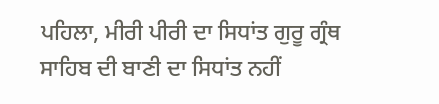ਪਹਿਲਾ, ਮੀਰੀ ਪੀਰੀ ਦਾ ਸਿਧਾਂਤ ਗੁਰੂ ਗ੍ਰੰਥ ਸਾਹਿਬ ਦੀ ਬਾਣੀ ਦਾ ਸਿਧਾਂਤ ਨਹੀਂ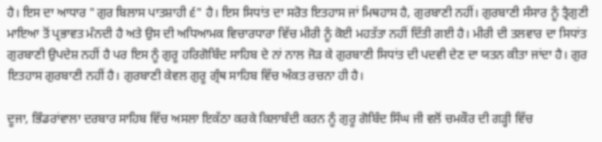ਹੈ। ਇਸ ਦਾ ਆਧਾਰ "ਗੁਰ ਬਿਲਾਸ ਪਾਤਸ਼ਾਹੀ ੬" ਹੈ। ਇਸ ਸਿਧਾਂਤ ਦਾ ਸਰੋਤ ਇਤਹਾਸ ਜਾਂ ਮਿਥਹਾਸ ਹੈ, ਗੁਰਬਾਣੀ ਨਹੀਂ। ਗੁਰਬਾਣੀ ਸੰਸਾਰ ਨੂੰ ਤ੍ਰੈਗੁਣੀ ਮਾਇਆ ਤੋਂ ਪ੍ਰਭਾਵਤ ਮੰਨਦੀ ਹੈ ਅਤੇ ਉਸ ਦੀ ਅਧਿਆਮਕ ਵਿਚਾਰਧਾਰਾ ਵਿੱਚ ਮੀਰੀ ਨੂੰ ਕੋਈ ਮਹਤੱਤਾ ਨਹੀਂ ਦਿੱਤੀ ਗਈ ਹੈ। ਮੀਰੀ ਦੀ ਤਲਵਾਰ ਦਾ ਸਿਧਾਂਤ ਗੁਰਬਾਣੀ ਉਪਦੇਸ਼ ਨਹੀਂ ਹੈ ਪਰ ਇਸ ਨੂੰ ਗੁਰੂ ਹਰਿਗੋਬਿੰਦ ਸਾਹਿਬ ਦੇ ਨਾਂ ਨਾਲ ਜੋੜ ਕੇ ਗੁਰਬਾਣੀ ਸਿਧਾਂਤ ਦੀ ਪਦਵੀ ਦੇਣ ਦਾ ਯਤਨ ਕੀਤਾ ਜਾਂਦਾ ਹੈ। ਗੁਰ ਇਤਹਾਸ ਗੁਰਬਾਣੀ ਨਹੀਂ ਹੈ। ਗੁਰਬਾਣੀ ਕੇਵਲ ਗੁਰੂ ਗ੍ਰੰਥ ਸਾਹਿਬ ਵਿੱਚ ਅੰਕਤ ਰਚਨਾ ਹੀ ਹੈ।

ਦੂਜਾ, ਭਿੰਡਰਾਂਵਾਲਾ ਦਰਬਾਰ ਸਾਹਿਬ ਵਿੱਚ ਅਸਲਾ ਇਕੱਠਾ ਕਰਕੇ ਕਿਲਾਬੰਦੀ ਕਰਨ ਨੂੰ ਗੁਰੂ ਗੋਬਿੰਦ ਸਿੰਘ ਜੀ ਵਲੋਂ ਚਮਕੌਰ ਦੀ ਗੜ੍ਹੀ ਵਿੱਚ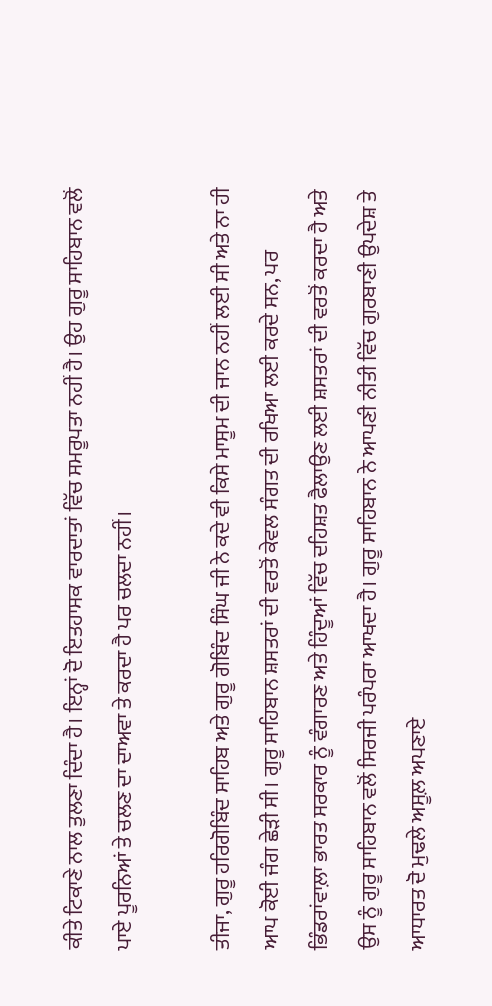ਕੀਤੇ ਟਿਕਾਣੇ ਨਾਲ ਤੁਲਣਾ ਦਿੰਦਾ ਹੈ। ਇਨ੍ਹਾਂ ਦੋ ਇਤਹਾਸਕ ਵਾਰਦਾਤਾਂ ਵਿੱਚ ਸਮਰੂਪਤਾ ਨਹੀਂ ਹੈ। ਉਹ ਗੁਰੂ ਸਾਹਿਬਾਨ ਵਲੋਂ ਪਾਏ ਪੂਰਨਿਆਂ ਤੇ ਚਲਣ ਦਾ ਦਾਅਵਾ ਤੇ ਕਰਦਾ ਹੈ ਪਰ ਚਲਦਾ ਨਹੀਂ।

ਤੀਜਾ, ਗੁਰੂ ਹਰਿਗੋਬਿੰਦ ਸਾਹਿਬ ਅਤੇ ਗੁਰੂ ਗੋਬਿੰਦ ਸਿੰਘ ਜੀ ਨੇ ਕਦੇ ਵੀ ਕਿਸੇ ਮਾਸੂਮ ਦੀ ਜਾਨ ਨਹੀਂ ਲਈ ਸੀ ਅਤੇ ਨਾ ਹੀ ਆਪ ਕੋਈ ਜੰਗ ਛੇੜੀ ਸੀ। ਗੁਰੂ ਸਾਹਿਬਾਨ ਸ਼ਸਤਰਾਂ ਦੀ ਵਰਤੋਂ ਕੇਵਲ ਸੰਗਤ ਦੀ ਰਖਿਆ ਲਈ ਕਰਦੇ ਸਨ, ਪਰ ਭਿੰਡਰਾਂਵਾਲ਼ਾ ਭਾਰਤ ਸਰਕਾਰ ਨੂੰ ਵੰਗਾਰਣ ਅਤੇ ਹਿੰਦੂਆਂ ਵਿੱਚ ਦਹਿਸ਼ਤ ਫੈਲਾਉਣ ਲਈ ਸ਼ਸਤਰਾਂ ਦੀ ਵਰਤੋਂ ਕਰਦਾ ਹੈ ਅਤੇ ਉਸ ਨੂੰ ਗੁਰੂ ਸਾਹਿਬਾਨ ਵਲੋਂ ਸਿਰਜੀ ਪਰੰਪਰਾ ਆਖਦਾ ਹੈ। ਗੁਰੂ ਸਾਹਿਬਾਨ ਨੇ ਆਪਣੀ ਨੀਤੀ ਵਿੱਚ ਗੁਰਬਾਣੀ ਉਪਦੇਸ਼ ਤੇ ਆਧਾਰਤ ਦੋ ਮੁਢਲੇ ਅਸੂਲ਼ ਅਪਣਾਏ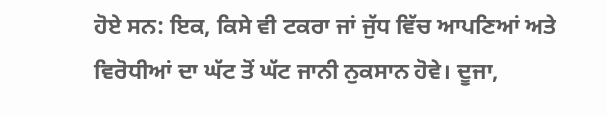ਹੋਏ ਸਨ: ਇਕ, ਕਿਸੇ ਵੀ ਟਕਰਾ ਜਾਂ ਜੁੱਧ ਵਿੱਚ ਆਪਣਿਆਂ ਅਤੇ ਵਿਰੋਧੀਆਂ ਦਾ ਘੱਟ ਤੋਂ ਘੱਟ ਜਾਨੀ ਨੁਕਸਾਨ ਹੋਵੇ। ਦੂਜਾ,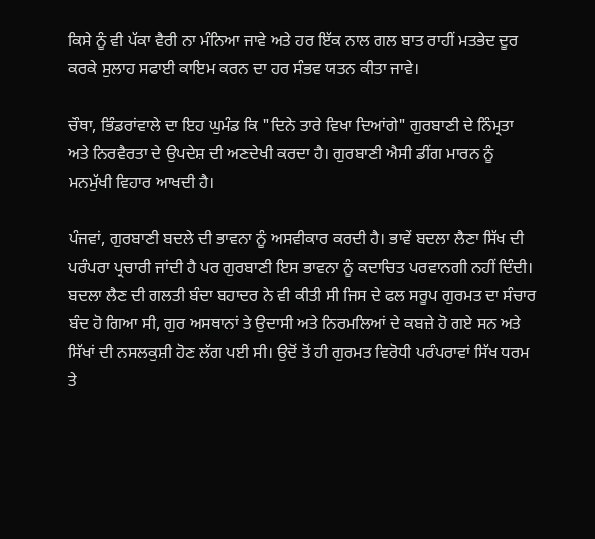ਕਿਸੇ ਨੂੰ ਵੀ ਪੱਕਾ ਵੈਰੀ ਨਾ ਮੰਨਿਆ ਜਾਵੇ ਅਤੇ ਹਰ ਇੱਕ ਨਾਲ ਗਲ ਬਾਤ ਰਾਹੀਂ ਮਤਭੇਦ ਦੂਰ ਕਰਕੇ ਸੁਲਾਹ ਸਫਾਈ ਕਾਇਮ ਕਰਨ ਦਾ ਹਰ ਸੰਭਵ ਯਤਨ ਕੀਤਾ ਜਾਵੇ।

ਚੌਥਾ, ਭਿੰਡਰਾਂਵਾਲੇ ਦਾ ਇਹ ਘੁਮੰਡ ਕਿ "ਦਿਨੇ ਤਾਰੇ ਵਿਖਾ ਦਿਆਂਗੇ" ਗੁਰਬਾਣੀ ਦੇ ਨਿੰਮ੍ਰਤਾ ਅਤੇ ਨਿਰਵੈਰਤਾ ਦੇ ਉਪਦੇਸ਼ ਦੀ ਅਣਦੇਖੀ ਕਰਦਾ ਹੈ। ਗੁਰਬਾਣੀ ਐਸੀ ਡੀਂਗ ਮਾਰਨ ਨੂੰ ਮਨਮੁੱਖੀ ਵਿਹਾਰ ਆਖਦੀ ਹੈ।

ਪੰਜਵਾਂ, ਗੁਰਬਾਣੀ ਬਦਲੇ ਦੀ ਭਾਵਨਾ ਨੂੰ ਅਸਵੀਕਾਰ ਕਰਦੀ ਹੈ। ਭਾਵੇਂ ਬਦਲਾ ਲੈਣਾ ਸਿੱਖ ਦੀ ਪਰੰਪਰਾ ਪ੍ਰਚਾਰੀ ਜਾਂਦੀ ਹੈ ਪਰ ਗੁਰਬਾਣੀ ਇਸ ਭਾਵਨਾ ਨੂੰ ਕਦਾਚਿਤ ਪਰਵਾਨਗੀ ਨਹੀਂ ਦਿੰਦੀ। ਬਦਲਾ ਲੈਣ ਦੀ ਗਲਤੀ ਬੰਦਾ ਬਹਾਦਰ ਨੇ ਵੀ ਕੀਤੀ ਸੀ ਜਿਸ ਦੇ ਫਲ ਸਰੂਪ ਗੁਰਮਤ ਦਾ ਸੰਚਾਰ ਬੰਦ ਹੋ ਗਿਆ ਸੀ, ਗੁਰ ਅਸਥਾਨਾਂ ਤੇ ਉਦਾਸੀ ਅਤੇ ਨਿਰਮਲਿਆਂ ਦੇ ਕਬਜ਼ੇ ਹੋ ਗਏ ਸਨ ਅਤੇ ਸਿੱਖਾਂ ਦੀ ਨਸਲਕੁਸ਼ੀ ਹੋਣ ਲੱਗ ਪਈ ਸੀ। ਉਦੋਂ ਤੋਂ ਹੀ ਗੁਰਮਤ ਵਿਰੋਧੀ ਪਰੰਪਰਾਵਾਂ ਸਿੱਖ ਧਰਮ ਤੇ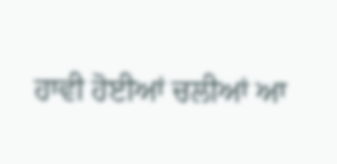ਹਾਵੀ ਹੋਈਆਂ ਚਲੀਆਂ ਆ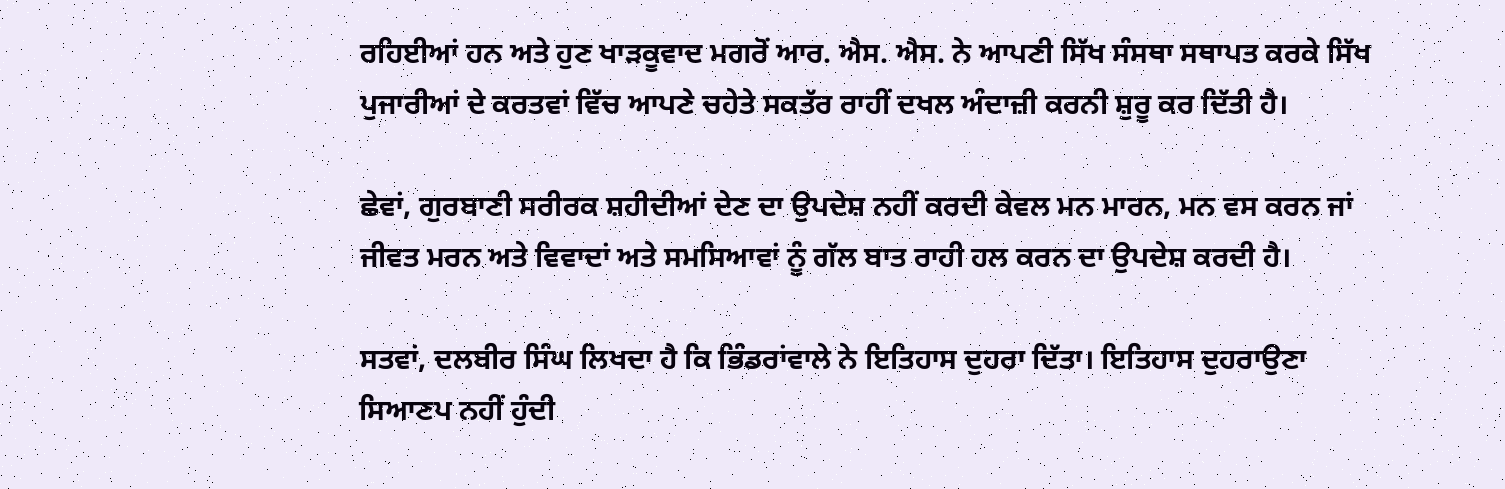ਰਹਿਈਆਂ ਹਨ ਅਤੇ ਹੁਣ ਖਾੜਕੂਵਾਦ ਮਗਰੋਂ ਆਰ. ਐਸ. ਐਸ. ਨੇ ਆਪਣੀ ਸਿੱਖ ਸੰਸਥਾ ਸਥਾਪਤ ਕਰਕੇ ਸਿੱਖ ਪੁਜਾਰੀਆਂ ਦੇ ਕਰਤਵਾਂ ਵਿੱਚ ਆਪਣੇ ਚਹੇਤੇ ਸਕਤੱਰ ਰਾਹੀਂ ਦਖਲ ਅੰਦਾਜ਼ੀ ਕਰਨੀ ਸ਼ੁਰੂ ਕਰ ਦਿੱਤੀ ਹੈ।

ਛੇਵਾਂ, ਗੁਰਬਾਣੀ ਸਰੀਰਕ ਸ਼ਹੀਦੀਆਂ ਦੇਣ ਦਾ ਉਪਦੇਸ਼ ਨਹੀਂ ਕਰਦੀ ਕੇਵਲ ਮਨ ਮਾਰਨ, ਮਨ ਵਸ ਕਰਨ ਜਾਂ ਜੀਵਤ ਮਰਨ ਅਤੇ ਵਿਵਾਦਾਂ ਅਤੇ ਸਮਸਿਆਵਾਂ ਨੂੰ ਗੱਲ ਬਾਤ ਰਾਹੀ ਹਲ ਕਰਨ ਦਾ ਉਪਦੇਸ਼ ਕਰਦੀ ਹੈ।

ਸਤਵਾਂ, ਦਲਬੀਰ ਸਿੰਘ ਲਿਖਦਾ ਹੈ ਕਿ ਭਿੰਡਰਾਂਵਾਲੇ ਨੇ ਇਤਿਹਾਸ ਦੁਹਰਾ ਦਿੱਤਾ। ਇਤਿਹਾਸ ਦੁਹਰਾਉਣਾ ਸਿਆਣਪ ਨਹੀਂ ਹੁੰਦੀ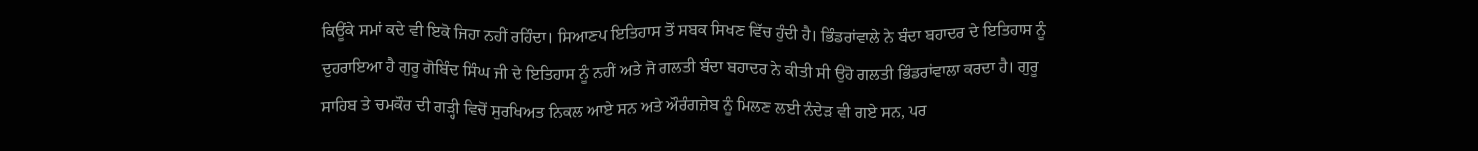ਕਿਊਂਕੇ ਸਮਾਂ ਕਦੇ ਵੀ ਇਕੋ ਜਿਹਾ ਨਹੀਂ ਰਹਿੰਦਾ। ਸਿਆਣਪ ਇਤਿਹਾਸ ਤੋਂ ਸਬਕ ਸਿਖਣ ਵਿੱਚ ਹੁੰਦੀ ਹੈ। ਭਿੰਡਰਾਂਵਾਲੇ ਨੇ ਬੰਦਾ ਬਹਾਦਰ ਦੇ ਇਤਿਹਾਸ ਨੂੰ ਦੁਹਰਾਇਆ ਹੈ ਗੁਰੂ ਗੋਬਿੰਦ ਸਿੰਘ ਜੀ ਦੇ ਇਤਿਹਾਸ ਨੂੰ ਨਹੀਂ ਅਤੇ ਜੋ ਗਲਤੀ ਬੰਦਾ ਬਹਾਦਰ ਨੇ ਕੀਤੀ ਸੀ ਉਹੋ ਗਲਤੀ ਭਿੰਡਰਾਂਵਾਲਾ ਕਰਦਾ ਹੈ। ਗੁਰੂ ਸਾਹਿਬ ਤੇ ਚਮਕੌਰ ਦੀ ਗੜ੍ਹੀ ਵਿਚੋਂ ਸੁਰਖਿਅਤ ਨਿਕਲ ਆਏ ਸਨ ਅਤੇ ਔਰੰਗਜ਼ੇਬ ਨੂੰ ਮਿਲਣ ਲਈ ਨੰਦੇੜ ਵੀ ਗਏ ਸਨ, ਪਰ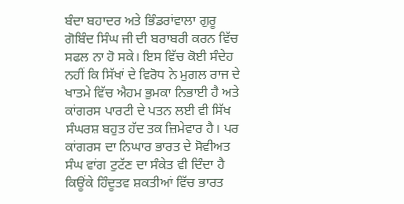ਬੰਦਾ ਬਹਾਦਰ ਅਤੇ ਭਿੰਡਰਾਂਵਾਲਾ ਗੁਰੂ ਗੋਬਿੰਦ ਸਿੰਘ ਜੀ ਦੀ ਬਰਾਬਰੀ ਕਰਨ ਵਿੱਚ ਸਫਲ ਨਾ ਹੋ ਸਕੇ। ਇਸ ਵਿੱਚ ਕੋਈ ਸੰਦੇਹ ਨਹੀਂ ਕਿ ਸਿੱਖਾਂ ਦੇ ਵਿਰੋਧ ਨੇ ਮੁਗਲ ਰਾਜ ਦੇ ਖਾਤਮੇ ਵਿੱਚ ਐਹਮ ਭੁਮਕਾ ਨਿਭਾਈ ਹੈ ਅਤੇ ਕਾਂਗਰਸ ਪਾਰਟੀ ਦੇ ਪਤਨ ਲਈ ਵੀ ਸਿੱਖ ਸੰਘਰਸ਼ ਬਹੁਤ ਹੱਦ ਤਕ ਜ਼ਿਮੇਵਾਰ ਹੈ। ਪਰ ਕਾਂਗਰਸ ਦਾ ਨਿਘਾਰ ਭਾਰਤ ਦੇ ਸੋਵੀਅਤ ਸੰਘ ਵਾਂਗ ਟੁਟੱਣ ਦਾ ਸੰਕੇਤ ਵੀ ਦਿੰਦਾ ਹੈ ਕਿਊਂਕੇ ਹਿੰਦੂਤਵ ਸ਼ਕਤੀਆਂ ਵਿੱਚ ਭਾਰਤ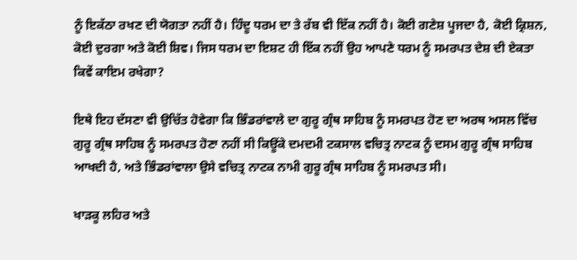ਨੂੰ ਇਕੱਠਾ ਰਖਣ ਦੀ ਯੋਗਤਾ ਨਹੀਂ ਹੈ। ਹਿੰਦੂ ਧਰਮ ਦਾ ਤੇ ਰੱਬ ਵੀ ਇੱਕ ਨਹੀਂ ਹੈ। ਕੋਈ ਗਣੇਸ਼ ਪੂਜਦਾ ਹੈ, ਕੋਈ ਕ੍ਰਿਸ਼ਨ, ਕੋਈ ਦੁਰਗਾ ਅਤੇ ਕੋਈ ਸ਼ਿਵ। ਜਿਸ ਧਰਮ ਦਾ ਇਸ਼ਟ ਹੀ ਇੱਕ ਨਹੀਂ ਉਹ ਆਪਣੇ ਧਰਮ ਨੂੰ ਸਮਰਪਤ ਦੇਸ਼ ਦੀ ਏਕਤਾ ਕਿਵੇਂ ਕਾਇਮ ਰਖੇਗਾ?

ਇਥੇ ਇਹ ਦੱਸਣਾ ਵੀ ਉਚਿੱਤ ਹੋਵੇਗਾ ਕਿ ਭਿੰਡਰਾਂਵਾਲੇ ਦਾ ਗੁਰੂ ਗ੍ਰੰਥ ਸਾਹਿਬ ਨੂੰ ਸਮਰਪਤ ਹੋਣ ਦਾ ਅਰਥ ਅਸਲ ਵਿੱਚ ਗੁਰੂ ਗ੍ਰੰਥ ਸਾਹਿਬ ਨੂੰ ਸਮਰਪਤ ਹੋਣਾ ਨਹੀਂ ਸੀ ਕਿਊਂਕੇ ਦਮਦਮੀ ਟਕਸਾਲ ਵਚਿਤ੍ਰ ਨਾਟਕ ਨੂੰ ਦਸਮ ਗੁਰੂ ਗ੍ਰੰਥ ਸਾਹਿਬ ਆਖਦੀ ਹੈ, ਅਤੇ ਭਿੰਡਰਾਂਵਾਲਾ ਉਸੇ ਵਚਿਤ੍ਰ ਨਾਟਕ ਨਾਮੀ ਗੁਰੂ ਗ੍ਰੰਥ ਸਾਹਿਬ ਨੂੰ ਸਮਰਪਤ ਸੀ।

ਖਾੜਕੂ ਲਹਿਰ ਅਤੇ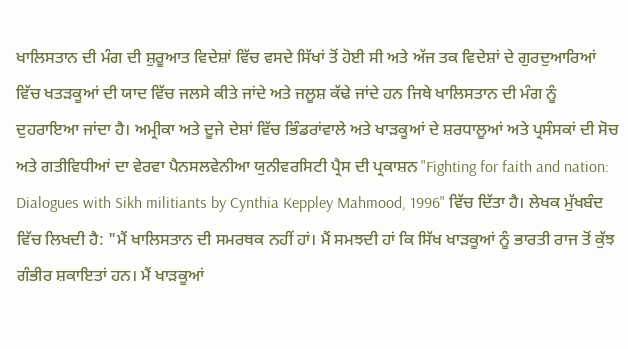ਖਾਲਿਸਤਾਨ ਦੀ ਮੰਗ ਦੀ ਸ਼ੁਰੂਆਤ ਵਿਦੇਸ਼ਾਂ ਵਿੱਚ ਵਸਦੇ ਸਿੱਖਾਂ ਤੋਂ ਹੋਈ ਸੀ ਅਤੇ ਅੱਜ ਤਕ ਵਿਦੇਸ਼ਾਂ ਦੇ ਗੁਰਦੁਆਰਿਆਂ ਵਿੱਚ ਖਤੜਕੂਆਂ ਦੀ ਯਾਦ ਵਿੱਚ ਜਲਸੇ ਕੀਤੇ ਜਾਂਦੇ ਅਤੇ ਜਲੂਸ਼ ਕੱਢੇ ਜਾਂਦੇ ਹਨ ਜਿਥੇ ਖਾਲਿਸਤਾਨ ਦੀ ਮੰਗ ਨੂੰ ਦੁਹਰਾਇਆ ਜਾਂਦਾ ਹੈ। ਅਮ੍ਰੀਕਾ ਅਤੇ ਦੂਜੇ ਦੇਸ਼ਾਂ ਵਿੱਚ ਭਿੰਡਰਾਂਵਾਲੇ ਅਤੇ ਖਾੜਕੂਆਂ ਦੇ ਸ਼ਰਧਾਲੂਆਂ ਅਤੇ ਪ੍ਰਸੰਸਕਾਂ ਦੀ ਸੋਚ ਅਤੇ ਗਤੀਵਿਧੀਆਂ ਦਾ ਵੇਰਵਾ ਪੈਨਸਲਵੇਨੀਆ ਯੁਨੀਵਰਸਿਟੀ ਪ੍ਰੈਸ ਦੀ ਪ੍ਰਕਾਸ਼ਨ "Fighting for faith and nation: Dialogues with Sikh militiants by Cynthia Keppley Mahmood, 1996" ਵਿੱਚ ਦਿੱਤਾ ਹੈ। ਲੇਖਕ ਮੁੱਖਬੰਦ ਵਿੱਚ ਲਿਖਦੀ ਹੈ: "ਮੈਂ ਖਾਲਿਸਤਾਨ ਦੀ ਸਮਰਥਕ ਨਹੀਂ ਹਾਂ। ਮੈਂ ਸਮਝਦੀ ਹਾਂ ਕਿ ਸਿੱਖ ਖਾੜਕੂਆਂ ਨੂੰ ਭਾਰਤੀ ਰਾਜ ਤੋਂ ਕੁੱਝ ਗੰਭੀਰ ਸ਼ਕਾਇਤਾਂ ਹਨ। ਮੈਂ ਖਾੜਕੂਆਂ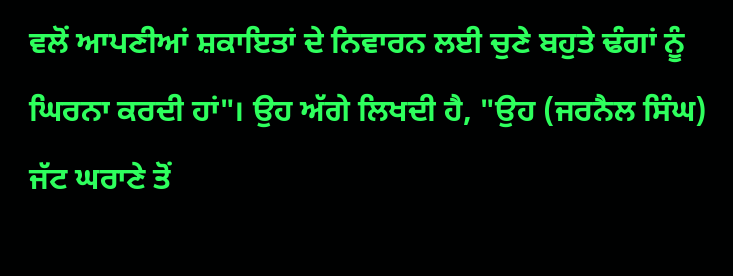ਵਲੋਂ ਆਪਣੀਆਂ ਸ਼ਕਾਇਤਾਂ ਦੇ ਨਿਵਾਰਨ ਲਈ ਚੁਣੇ ਬਹੁਤੇ ਢੰਗਾਂ ਨੂੰ ਘਿਰਨਾ ਕਰਦੀ ਹਾਂ"। ਉਹ ਅੱਗੇ ਲਿਖਦੀ ਹੈ, "ਉਹ (ਜਰਨੈਲ ਸਿੰਘ) ਜੱਟ ਘਰਾਣੇ ਤੋਂ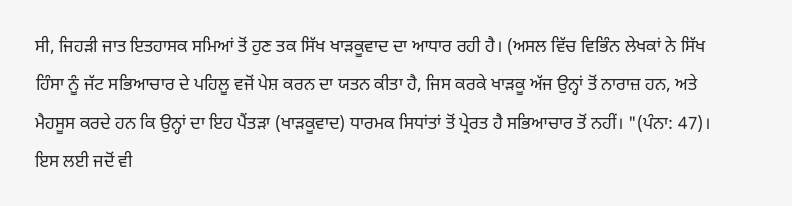ਸੀ, ਜਿਹੜੀ ਜਾਤ ਇਤਹਾਸਕ ਸਮਿਆਂ ਤੋਂ ਹੁਣ ਤਕ ਸਿੱਖ ਖਾੜਕੂਵਾਦ ਦਾ ਆਧਾਰ ਰਹੀ ਹੈ। (ਅਸਲ ਵਿੱਚ ਵਿਭਿੰਨ ਲੇਖਕਾਂ ਨੇ ਸਿੱਖ ਹਿੰਸਾ ਨੂੰ ਜੱਟ ਸਭਿਆਚਾਰ ਦੇ ਪਹਿਲੂ ਵਜੋਂ ਪੇਸ਼ ਕਰਨ ਦਾ ਯਤਨ ਕੀਤਾ ਹੈ, ਜਿਸ ਕਰਕੇ ਖਾੜਕੂ ਅੱਜ ਉਨ੍ਹਾਂ ਤੋਂ ਨਾਰਾਜ਼ ਹਨ, ਅਤੇ ਮੈਹਸੂਸ ਕਰਦੇ ਹਨ ਕਿ ਉਨ੍ਹਾਂ ਦਾ ਇਹ ਪੈਂਤੜਾ (ਖਾੜਕੂਵਾਦ) ਧਾਰਮਕ ਸਿਧਾਂਤਾਂ ਤੋਂ ਪ੍ਰੇਰਤ ਹੈ ਸਭਿਆਚਾਰ ਤੋਂ ਨਹੀਂ। "(ਪੰਨਾ: 47)। ਇਸ ਲਈ ਜਦੋਂ ਵੀ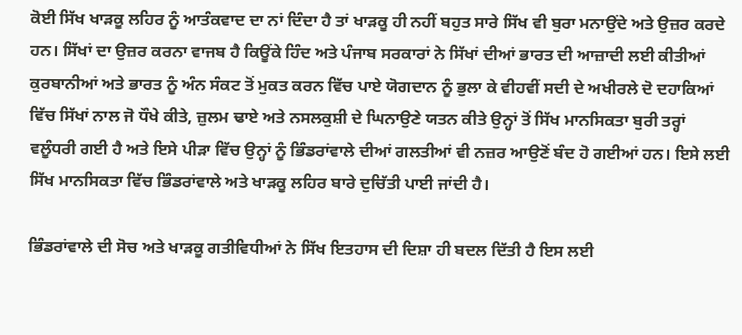ਕੋਈ ਸਿੱਖ ਖਾੜਕੂ ਲਹਿਰ ਨੂੰ ਆਤੰਕਵਾਦ ਦਾ ਨਾਂ ਦਿੰਦਾ ਹੈ ਤਾਂ ਖਾੜਕੂ ਹੀ ਨਹੀਂ ਬਹੁਤ ਸਾਰੇ ਸਿੱਖ ਵੀ ਬੁਰਾ ਮਨਾਉਂਦੇ ਅਤੇ ਉਜ਼ਰ ਕਰਦੇ ਹਨ। ਸਿੱਖਾਂ ਦਾ ਉਜ਼ਰ ਕਰਨਾ ਵਾਜਬ ਹੈ ਕਿਊਂਕੇ ਹਿੰਦ ਅਤੇ ਪੰਜਾਬ ਸਰਕਾਰਾਂ ਨੇ ਸਿੱਖਾਂ ਦੀਆਂ ਭਾਰਤ ਦੀ ਆਜ਼ਾਦੀ ਲਈ ਕੀਤੀਆਂ ਕੁਰਬਾਨੀਆਂ ਅਤੇ ਭਾਰਤ ਨੂੰ ਅੰਨ ਸੰਕਟ ਤੋਂ ਮੁਕਤ ਕਰਨ ਵਿੱਚ ਪਾਏ ਯੋਗਦਾਨ ਨੂੰ ਭੁਲਾ ਕੇ ਵੀਹਵੀਂ ਸਦੀ ਦੇ ਅਖੀਰਲੇ ਦੋ ਦਹਾਕਿਆਂ ਵਿੱਚ ਸਿੱਖਾਂ ਨਾਲ ਜੋ ਧੌਖੇ ਕੀਤੇ, ਜ਼ੁਲਮ ਢਾਏ ਅਤੇ ਨਸਲਕੁਸ਼ੀ ਦੇ ਘਿਨਾਉਣੇ ਯਤਨ ਕੀਤੇ ਉਨ੍ਹਾਂ ਤੋਂ ਸਿੱਖ ਮਾਨਸਿਕਤਾ ਬੁਰੀ ਤਰ੍ਹਾਂ ਵਲੂੰਧਰੀ ਗਈ ਹੈ ਅਤੇ ਇਸੇ ਪੀੜਾ ਵਿੱਚ ਉਨ੍ਹਾਂ ਨੂੰ ਭਿੰਡਰਾਂਵਾਲੇ ਦੀਆਂ ਗਲਤੀਆਂ ਵੀ ਨਜ਼ਰ ਆਉਣੋਂ ਬੰਦ ਹੋ ਗਈਆਂ ਹਨ। ਇਸੇ ਲਈ ਸਿੱਖ ਮਾਨਸਿਕਤਾ ਵਿੱਚ ਭਿੰਡਰਾਂਵਾਲੇ ਅਤੇ ਖਾੜਕੂ ਲਹਿਰ ਬਾਰੇ ਦੁਚਿੱਤੀ ਪਾਈ ਜਾਂਦੀ ਹੈ।

ਭਿੰਡਰਾਂਵਾਲੇ ਦੀ ਸੋਚ ਅਤੇ ਖਾੜਕੂ ਗਤੀਵਿਧੀਆਂ ਨੇ ਸਿੱਖ ਇਤਹਾਸ ਦੀ ਦਿਸ਼ਾ ਹੀ ਬਦਲ ਦਿੱਤੀ ਹੈ ਇਸ ਲਈ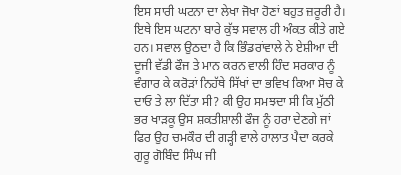ਇਸ ਸਾਰੀ ਘਟਨਾ ਦਾ ਲੇਖਾ ਜੋਖਾ ਹੋਣਾਂ ਬਹੁਤ ਜ਼ਰੂਰੀ ਹੈ। ਇਥੇ ਇਸ ਘਟਨਾ ਬਾਰੇ ਕੁੱਝ ਸਵਾਲ ਹੀ ਅੰਕਤ ਕੀਤੇ ਗਏ ਹਨ। ਸਵਾਲ ਉਠਦਾ ਹੈ ਕਿ ਭਿੰਡਰਾਂਵਾਲੇ ਨੇ ਏਸ਼ੀਆ ਦੀ ਦੂਜੀ ਵੱਡੀ ਫੌਜ ਤੇ ਮਾਨ ਕਰਨ ਵਾਲੀ ਹਿੰਦ ਸਰਕਾਰ ਨੂੰ ਵੰਗਾਰ ਕੇ ਕਰੋੜਾਂ ਨਿਹੱਥੇ ਸਿੱਖਾਂ ਦਾ ਭਵਿਖ ਕਿਆ ਸੋਚ ਕੇ ਦਾਓ ਤੇ ਲਾ ਦਿੱਤਾ ਸੀ? ਕੀ ਉਹ ਸਮਝਦਾ ਸੀ ਕਿ ਮੁੱਠੀ ਭਰ ਖਾੜਕੂ ਉਸ ਸ਼ਕਤੀਸ਼ਾਲੀ ਫੌਜ ਨੂੰ ਹਰਾ ਦੇਣਗੇ ਜਾਂ ਫਿਰ ਉਹ ਚਮਕੌਰ ਦੀ ਗੜ੍ਹੀ ਵਾਲੇ ਹਾਲਾਤ ਪੈਦਾ ਕਰਕੇ ਗੁਰੂ ਗੋਬਿੰਦ ਸਿੰਘ ਜੀ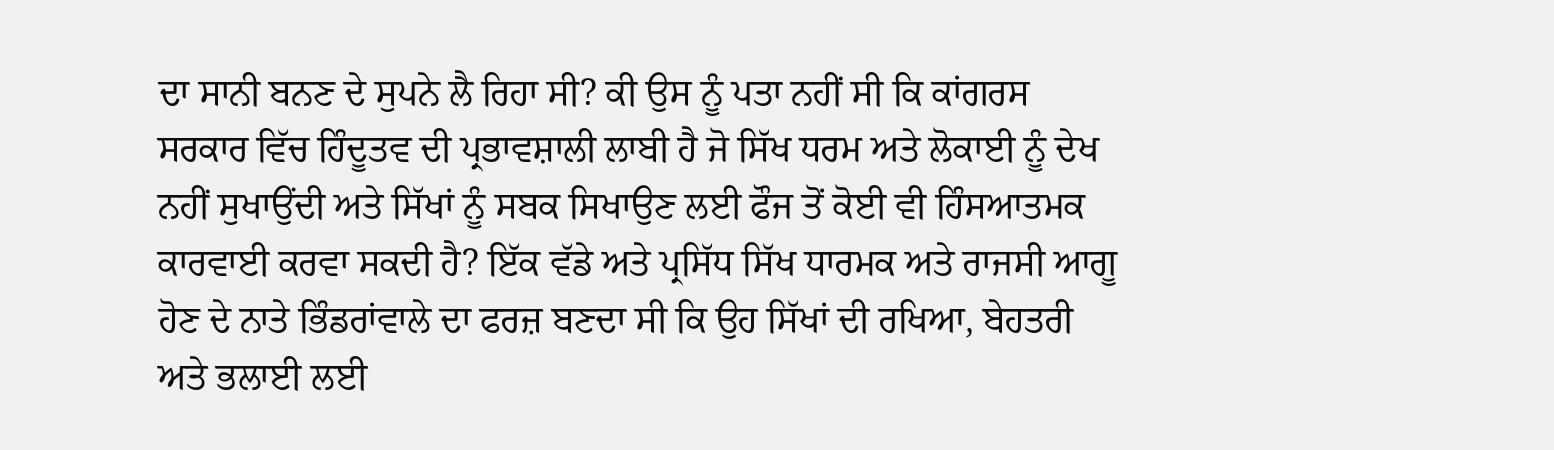ਦਾ ਸਾਨੀ ਬਨਣ ਦੇ ਸੁਪਨੇ ਲੈ ਰਿਹਾ ਸੀ? ਕੀ ਉਸ ਨੂੰ ਪਤਾ ਨਹੀਂ ਸੀ ਕਿ ਕਾਂਗਰਸ ਸਰਕਾਰ ਵਿੱਚ ਹਿੰਦੂਤਵ ਦੀ ਪ੍ਰਭਾਵਸ਼ਾਲੀ ਲਾਬੀ ਹੈ ਜੋ ਸਿੱਖ ਧਰਮ ਅਤੇ ਲੋਕਾਈ ਨੂੰ ਦੇਖ ਨਹੀਂ ਸੁਖਾਉਂਦੀ ਅਤੇ ਸਿੱਖਾਂ ਨੂੰ ਸਬਕ ਸਿਖਾਉਣ ਲਈ ਫੌਜ ਤੋਂ ਕੋਈ ਵੀ ਹਿੰਸਆਤਮਕ ਕਾਰਵਾਈ ਕਰਵਾ ਸਕਦੀ ਹੈ? ਇੱਕ ਵੱਡੇ ਅਤੇ ਪ੍ਰਸਿੱਧ ਸਿੱਖ ਧਾਰਮਕ ਅਤੇ ਰਾਜਸੀ ਆਗੂ ਹੋਣ ਦੇ ਨਾਤੇ ਭਿੰਡਰਾਂਵਾਲੇ ਦਾ ਫਰਜ਼ ਬਣਦਾ ਸੀ ਕਿ ਉਹ ਸਿੱਖਾਂ ਦੀ ਰਖਿਆ, ਬੇਹਤਰੀ ਅਤੇ ਭਲਾਈ ਲਈ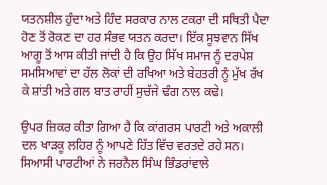ਯਤਨਸ਼ੀਲ ਹੁੰਦਾ ਅਤੇ ਹਿੰਦ ਸਰਕਾਰ ਨਾਲ ਟਕਰਾ ਦੀ ਸਥਿਤੀ ਪੈਦਾ ਹੋਣ ਤੋਂ ਰੋਕਣ ਦਾ ਹਰ ਸੰਭਵ ਯਤਨ ਕਰਦਾ। ਇੱਕ ਸੂਝਵਾਨ ਸਿੱਖ ਆਗੂ ਤੋਂ ਆਸ ਕੀਤੀ ਜਾਂਦੀ ਹੈ ਕਿ ਉਹ ਸਿੱਖ ਸਮਾਜ ਨੂੰ ਦਰਪੇਸ਼ ਸਮਸਿਆਵਾਂ ਦਾ ਹੱਲ ਲੋਕਾਂ ਦੀ ਰਖਿਆ ਅਤੇ ਬੇਹਤਰੀ ਨੂੰ ਮੁੱਖ ਰੱਖ ਕੇ ਸ਼ਾਂਤੀ ਅਤੇ ਗਲ ਬਾਤ ਰਾਹੀਂ ਸੁਚੱਜੇ ਢੰਗ ਨਾਲ ਕਢੇ।

ਉਪਰ ਜ਼ਿਕਰ ਕੀਤਾ ਗਿਆ ਹੈ ਕਿ ਕਾਂਗਰਸ ਪਾਰਟੀ ਅਤੇ ਅਕਾਲੀ ਦਲ ਖਾੜਕੂ ਲਹਿਰ ਨੂੰ ਆਪਣੇ ਹਿੱਤ ਵਿੱਚ ਵਰਤਦੇ ਰਹੇ ਸਨ। ਸਿਆਸੀ ਪਾਰਟੀਆਂ ਨੇ ਜਰਨੈਲ ਸਿੰਘ ਭਿੰਡਰਾਂਵਾਲੇ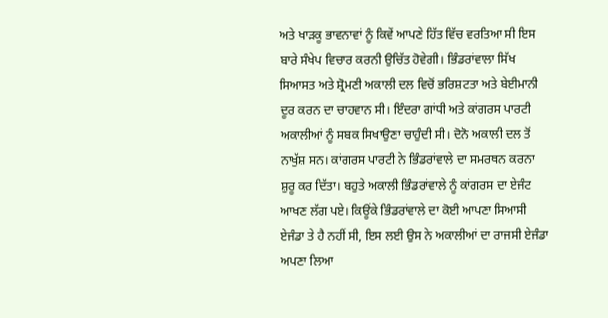ਅਤੇ ਖਾੜਕੂ ਭਾਵਨਾਵਾਂ ਨੂੰ ਕਿਵੇਂ ਆਪਣੇ ਹਿੱਤ ਵਿੱਚ ਵਰਤਿਆ ਸੀ ਇਸ ਬਾਰੇ ਸੰਖੇਪ ਵਿਚਾਰ ਕਰਨੀ ਉਚਿੱਤ ਹੋਵੇਗੀ। ਭਿੰਡਰਾਂਵਾਲਾ ਸਿੱਖ ਸਿਆਸਤ ਅਤੇ ਸ਼੍ਰੋਮਣੀ ਅਕਾਲੀ ਦਲ ਵਿਚੋਂ ਭਰਿਸ਼ਟਤਾ ਅਤੇ ਬੇਈਮਾਨੀ ਦੂਰ ਕਰਨ ਦਾ ਚਾਹਵਾਨ ਸੀ। ਇੰਦਰਾ ਗਾਂਧੀ ਅਤੇ ਕਾਂਗਰਸ ਪਾਰਟੀ ਅਕਾਲੀਆਂ ਨੂੰ ਸਬਕ ਸਿਖਾਉਣਾ ਚਾਹੁੰਦੀ ਸੀ। ਦੋਨੋ ਅਕਾਲੀ ਦਲ ਤੋਂ ਨਾਖੁੱਸ਼ ਸਨ। ਕਾਂਗਰਸ ਪਾਰਟੀ ਨੇ ਭਿੰਡਰਾਂਵਾਲੇ ਦਾ ਸਮਰਥਨ ਕਰਨਾ ਸ਼ੁਰੂ ਕਰ ਦਿੱਤਾ। ਬਹੁਤੇ ਅਕਾਲੀ ਭਿੰਡਰਾਂਵਾਲੇ ਨੂੰ ਕਾਂਗਰਸ ਦਾ ਏਜੰਟ ਆਖਣ ਲੱਗ ਪਏ। ਕਿਊਂਕੇ ਭਿੰਡਰਾਂਵਾਲੇ ਦਾ ਕੋਈ ਆਪਣਾ ਸਿਆਸੀ ਏਜੰਡਾ ਤੇ ਹੈ ਨਹੀਂ ਸੀ, ਇਸ ਲਈ ਉਸ ਨੇ ਅਕਾਲੀਆਂ ਦਾ ਰਾਜਸੀ ਏਜੰਡਾ ਅਪਣਾ ਲਿਆ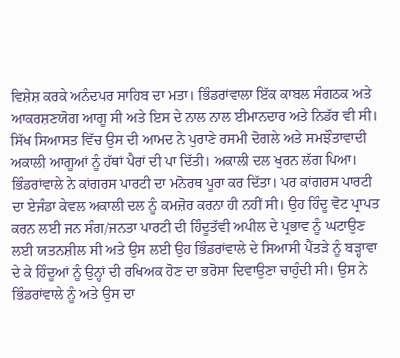ਵਿਸ਼ੇਸ਼ ਕਰਕੇ ਅਨੰਦਪਰ ਸਾਹਿਬ ਦਾ ਮਤਾ। ਭਿੰਡਰਾਂਵਾਲਾ ਇੱਕ ਕਾਬਲ ਸੰਗਠਕ ਅਤੇ ਆਕਰਸ਼ਣਯੋਗ ਆਗੂ ਸੀ ਅਤੇ ਇਸ ਦੇ ਨਾਲ ਨਾਲ ਈਮਾਨਦਾਰ ਅਤੇ ਨਿਡੱਰ ਵੀ ਸੀ। ਸਿੱਖ ਸਿਆਸਤ ਵਿੱਚ ਉਸ ਦੀ ਆਮਦ ਨੇ ਪੁਰਾਣੇ ਰਸਮੀ ਦੋਗਲੇ ਅਤੇ ਸਮਝੌਤਾਵਾਦੀ ਅਕਾਲੀ ਆਗੂਆਂ ਨੂੰ ਹੱਥਾਂ ਪੈਰਾਂ ਦੀ ਪਾ ਦਿੱਤੀ। ਅਕਾਲੀ ਦਲ ਖੁਰਨ ਲੱਗ ਪਿਆ। ਭਿੰਡਰਾਂਵਾਲੇ ਨੇ ਕਾਂਗਰਸ ਪਾਰਟੀ ਦਾ ਮਨੋਰਥ ਪੂਰਾ ਕਰ ਦਿੱਤਾ। ਪਰ ਕਾਂਗਰਸ ਪਾਰਟੀ ਦਾ ਏਜੰਡਾ ਕੇਵਲ ਅਕਾਲੀ ਦਲ ਨੂੰ ਕਮਜ਼ੋਰ ਕਰਨਾ ਹੀ ਨਹੀਂ ਸੀ। ਉਹ ਹਿੰਦੂ ਵੋਟ ਪ੍ਰਾਪਤ ਕਰਨ ਲਈ ਜਨ ਸੰਗ/ਜਨਤਾ ਪਾਰਟੀ ਦੀ ਹਿੰਦੂਤੱਵੀ ਅਪੀਲ ਦੇ ਪ੍ਰਭਾਵ ਨੂੰ ਘਟਾਉਣ ਲਈ ਯਤਨਸ਼ੀਲ ਸੀ ਅਤੇ ਉਸ ਲਈ ਉਹ ਭਿੰਡਰਾਂਵਾਲੇ ਦੇ ਸਿਆਸੀ ਪੈਂਤੜੇ ਨੂੰ ਬੜ੍ਹਾਵਾ ਦੇ ਕੇ ਹਿੰਦੂਆਂ ਨੂੰ ਉਨ੍ਹਾਂ ਦੀ ਰਖਿਅਕ ਹੋਣ ਦਾ ਭਰੋਸਾ ਦਿਵਾਉਣਾ ਚਾਹੁੰਦੀ ਸੀ। ਉਸ ਨੇ ਭਿੰਡਰਾਂਵਾਲੇ ਨੂੰ ਅਤੇ ਉਸ ਦਾ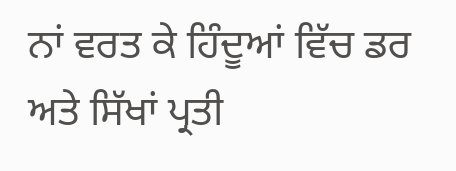ਨਾਂ ਵਰਤ ਕੇ ਹਿੰਦੂਆਂ ਵਿੱਚ ਡਰ ਅਤੇ ਸਿੱਖਾਂ ਪ੍ਰਤੀ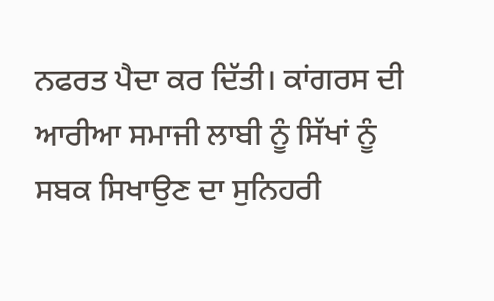ਨਫਰਤ ਪੈਦਾ ਕਰ ਦਿੱਤੀ। ਕਾਂਗਰਸ ਦੀ ਆਰੀਆ ਸਮਾਜੀ ਲਾਬੀ ਨੂੰ ਸਿੱਖਾਂ ਨੂੰ ਸਬਕ ਸਿਖਾਉਣ ਦਾ ਸੁਨਿਹਰੀ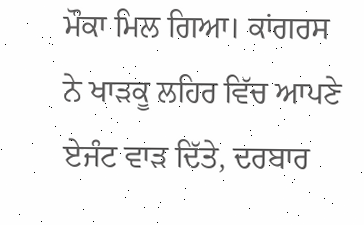ਮੌਕਾ ਮਿਲ ਗਿਆ। ਕਾਂਗਰਸ ਨੇ ਖਾੜਕੂ ਲਹਿਰ ਵਿੱਚ ਆਪਣੇ ਏਜੰਟ ਵਾੜ ਦਿੱਤੇ, ਦਰਬਾਰ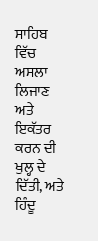ਸਾਹਿਬ ਵਿੱਚ ਅਸਲਾ ਲਿਜਾਣ ਅਤੇ ਇਕੱਤਰ ਕਰਨ ਦੀ ਖੁਲ੍ਹ ਦੇ ਦਿੱਤੀ, ਅਤੇ ਹਿੰਦੂ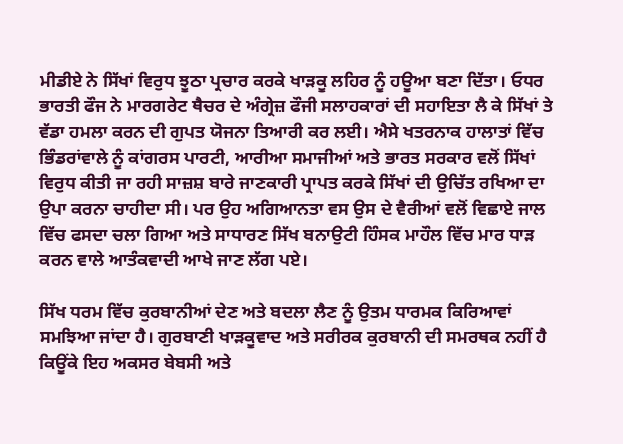ਮੀਡੀਏ ਨੇ ਸਿੱਖਾਂ ਵਿਰੁਧ ਝੂਠਾ ਪ੍ਰਚਾਰ ਕਰਕੇ ਖਾੜਕੂ ਲਹਿਰ ਨੂੰ ਹਊਆ ਬਣਾ ਦਿੱਤਾ। ਓਧਰ ਭਾਰਤੀ ਫੌਜ ਨੇ ਮਾਰਗਰੇਟ ਥੈਚਰ ਦੇ ਅੰਗ੍ਰੇਜ਼ ਫੌਜੀ ਸਲਾਹਕਾਰਾਂ ਦੀ ਸਹਾਇਤਾ ਲੈ ਕੇ ਸਿੱਖਾਂ ਤੇ ਵੱਡਾ ਹਮਲਾ ਕਰਨ ਦੀ ਗੁਪਤ ਯੋਜਨਾ ਤਿਆਰੀ ਕਰ ਲਈ। ਐਸੇ ਖਤਰਨਾਕ ਹਾਲਾਤਾਂ ਵਿੱਚ ਭਿੰਡਰਾਂਵਾਲੇ ਨੂੰ ਕਾਂਗਰਸ ਪਾਰਟੀ, ਆਰੀਆ ਸਮਾਜੀਆਂ ਅਤੇ ਭਾਰਤ ਸਰਕਾਰ ਵਲੋਂ ਸਿੱਖਾਂ ਵਿਰੁਧ ਕੀਤੀ ਜਾ ਰਹੀ ਸਾਜ਼ਸ਼ ਬਾਰੇ ਜਾਣਕਾਰੀ ਪ੍ਰਾਪਤ ਕਰਕੇ ਸਿੱਖਾਂ ਦੀ ਉਚਿੱਤ ਰਖਿਆ ਦਾ ਉਪਾ ਕਰਨਾ ਚਾਹੀਦਾ ਸੀ। ਪਰ ਉਹ ਅਗਿਆਨਤਾ ਵਸ ਉਸ ਦੇ ਵੈਰੀਆਂ ਵਲੋਂ ਵਿਛਾਏ ਜਾਲ ਵਿੱਚ ਫਸਦਾ ਚਲਾ ਗਿਆ ਅਤੇ ਸਾਧਾਰਣ ਸਿੱਖ ਬਨਾਉਟੀ ਹਿੰਸਕ ਮਾਹੌਲ ਵਿੱਚ ਮਾਰ ਧਾੜ ਕਰਨ ਵਾਲੇ ਆਤੰਕਵਾਦੀ ਆਖੇ ਜਾਣ ਲੱਗ ਪਏ।

ਸਿੱਖ ਧਰਮ ਵਿੱਚ ਕੁਰਬਾਨੀਆਂ ਦੇਣ ਅਤੇ ਬਦਲਾ ਲੈਣ ਨੂੰ ਉਤਮ ਧਾਰਮਕ ਕਿਰਿਆਵਾਂ ਸਮਝਿਆ ਜਾਂਦਾ ਹੈ। ਗੁਰਬਾਣੀ ਖਾੜਕੂਵਾਦ ਅਤੇ ਸਰੀਰਕ ਕੁਰਬਾਨੀ ਦੀ ਸਮਰਥਕ ਨਹੀਂ ਹੈ ਕਿਊਂਕੇ ਇਹ ਅਕਸਰ ਬੇਬਸੀ ਅਤੇ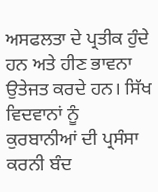ਅਸਫਲਤਾ ਦੇ ਪ੍ਰਤੀਕ ਹੁੰਦੇ ਹਨ ਅਤੇ ਹੀਣ ਭਾਵਨਾ ਉਤੇਜਤ ਕਰਦੇ ਹਨ। ਸਿੱਖ ਵਿਦਵਾਨਾਂ ਨੂੰ ਕੁਰਬਾਨੀਆਂ ਦੀ ਪ੍ਰਸੰਸਾ ਕਰਨੀ ਬੰਦ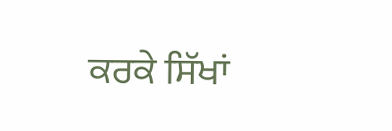ਕਰਕੇ ਸਿੱਖਾਂ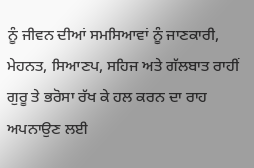ਨੂੰ ਜੀਵਨ ਦੀਆਂ ਸਮਸਿਆਵਾਂ ਨੂੰ ਜਾਣਕਾਰੀ, ਮੇਹਨਤ, ਸਿਆਣਪ, ਸਹਿਜ ਅਤੇ ਗੱਲਬਾਤ ਰਾਹੀਂ ਗੁਰੂ ਤੇ ਭਰੋਸਾ ਰੱਖ ਕੇ ਹਲ ਕਰਨ ਦਾ ਰਾਹ ਅਪਨਾਉਣ ਲਈ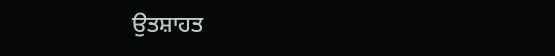ਉਤਸ਼ਾਹਤ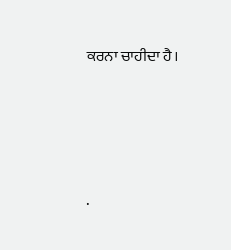ਕਰਨਾ ਚਾਹੀਦਾ ਹੈ।




.